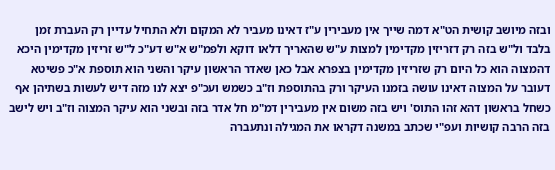ובזה מיושב קושית הט"א דמה שייך אין מעבירין ע"ז דאינו מעביר לא המקום ולא התחיל עדיין רק העברת זמן בלבד ול"ש בזה רק דזריזין מקדימין למצות ע"ש שהאריך דלאו דוקא ולפמ"ש א"ש דע"כ ל"ש זריזין מקדימין היכא דהמצוה הוא כל היום רק שזריזין מקדימין בצפרא אבל כאן שאדר הראשון עיקר והשני הוא תוספת א"כ פשיטא דעובר על המצוה דאינו עושה בזמנו העיקר ורק בהתוספת וז"ב כשמש ועכ"פ יצא לנו מזה דיש לעשות בשתיהן אף כשחל בראשון דהא זהו התוס' ויש בזה משום אין מעבירין דמ"מ חל אדר בזה ובשני הוא עיקר המצוה וז"ב ויש לישב בזה הרבה קושיות ועפ"י שכתב במשנה דקראו את המגילה ונתעברה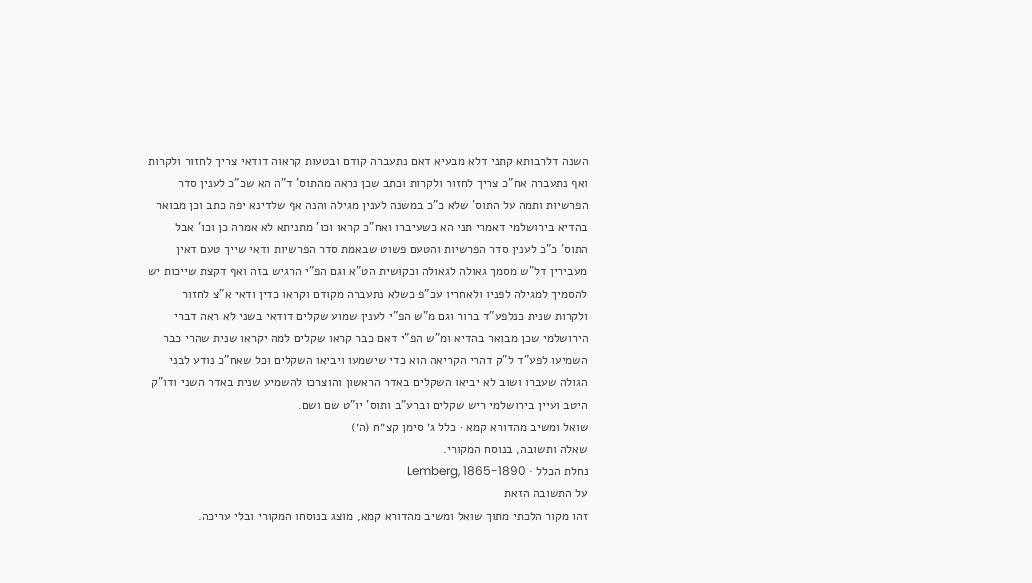השנה דלרבותא קתני דלא מבעיא דאם נתעברה קודם ובטעות קראוה דודאי צריך לחזור ולקרות ואף נתעברה אח"כ צריך לחזור ולקרות וכתב שכן נראה מהתוס' ד"ה הא שכ"כ לענין סדר הפרשיות ותמה על התוס' שלא כ"כ במשנה לענין מגילה והנה אף שלדינא יפה כתב וכן מבואר בהדיא בירושלמי דאמרי תני הא כשעיברו ואח"כ קראו וכו' מתניתא לא אמרה כן וכו' אבל התוס' כ"כ לענין סדר הפרשיות והטעם פשוט שבאמת סדר הפרשיות ודאי שייך טעם דאין מעבירין דל"ש מסמך גאולה לגאולה וכקושית הט"א וגם הפ"י הרגיש בזה ואף דקצת שייכות יש להסמיך למגילה לפניו ולאחריו עכ"פ כשלא נתעברה מקודם וקראו כדין ודאי א"צ לחזור ולקרות שנית כנלפע"ד ברור וגם מ"ש הפ"י לענין שמוע שקלים דודאי בשני לא ראה דברי הירושלמי שכן מבואר בהדיא ומ"ש הפ"י דאם כבר קראו שקלים למה יקראו שנית שהרי כבר השמיעו לפע"ד ל"ק דהרי הקריאה הוא כדי שישמעו ויביאו השקלים וכל שאח"כ נודע לבני הגולה שעברו ושוב לא יביאו השקלים באדר הראשון והוצרכו להשמיע שנית באדר השני ודו"ק היטב ועיין בירושלמי ריש שקלים וברע"ב ותוס' יו"ט שם ושם.
שואל ומשיב מהדורא קמא · כלל ג׳ סימן קצ״ח (ה׳)
שאלה ותשובה, בנוסח המקורי.
נחלת הכלל · Lemberg, 1865-1890
על התשובה הזאת
זהו מקור הלכתי מתוך שואל ומשיב מהדורא קמא, מוצג בנוסחו המקורי ובלי עריכה.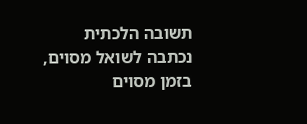תשובה הלכתית נכתבה לשואל מסוים, בזמן מסוים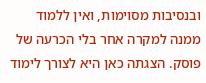ובנסיבות מסוימות, ואין ללמוד ממנה למקרה אחר בלי הכרעה של פוסק. הצגתה כאן היא לצורך לימוד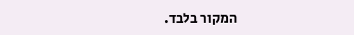המקור בלבד.